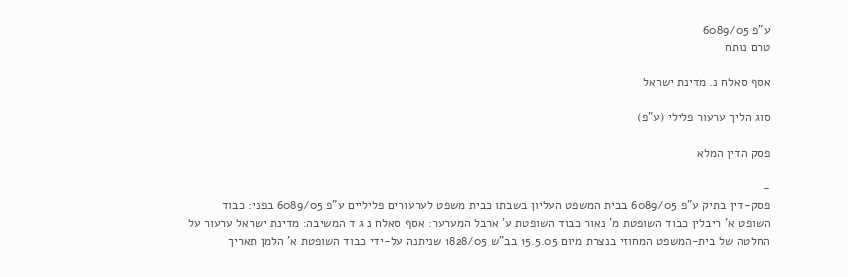ע"פ 6089/05
טרם נותח

אסף סאלח נ. מדינת ישראל

סוג הליך ערעור פלילי (ע"פ)

פסק הדין המלא

-
פסק-דין בתיק ע"פ 6089/05 בבית המשפט העליון בשבתו כבית משפט לערעורים פליליים ע"פ 6089/05 בפני: כבוד השופט א' ריבלין כבוד השופטת מ' נאור כבוד השופטת ע' ארבל המערער: אסף סאלח נ ג ד המשיבה: מדינת ישראל ערעור על החלטה של בית-המשפט המחוזי בנצרת מיום 15.5.05 בב"ש 1828/05 שניתנה על-ידי כבוד השופטת א' הלמן תאריך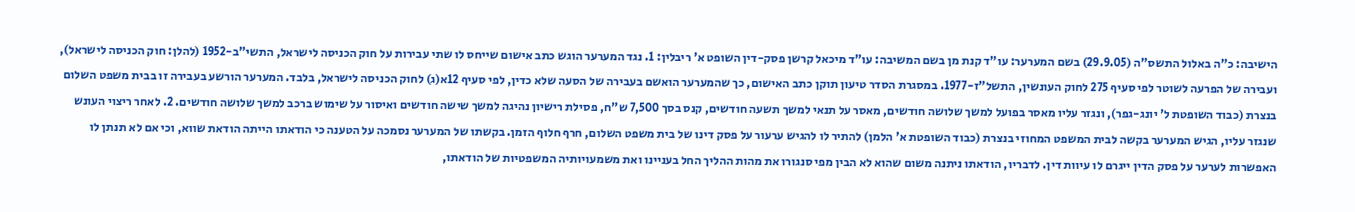הישיבה: כ"ה באלול התשס"ה (29.9.05) בשם המערער: עו"ד קנת מן בשם המשיבה: עו"ד מיכאל קרשן פסק-דין השופט א' ריבלין: 1. נגד המערער הוגש כתב אישום שייחס לו שתי עבירות על חוק הכניסה לישראל, התשי"ב-1952 (להלן: חוק הכניסה לישראל), ועבירה של הפרעה לשוטר לפי סעיף 275 לחוק העונשין, התשל"ז-1977. במסגרת הסדר טיעון תוקן כתב האישום, כך שהמערער הואשם בעבירה של הסעה שלא כדין, לפי סעיף 12א(ג) לחוק הכניסה לישראל, בלבד. המערער הורשע בעבירה זו בבית משפט השלום בנצרת (כבוד השופטת ל' יונג-גפר), ונגזר עליו מאסר בפועל למשך שלושה חודשים, מאסר על תנאי למשך תשעה חודשים, קנס בסך 7,500 ש"ח, פסילת רישיון נהיגה למשך שישה חודשים ואיסור על שימוש ברכב למשך שלושה חודשים. 2. לאחר ריצוי העונש שנגזר עליו, הגיש המערער בקשה לבית המשפט המחוזי בנצרת (כבוד השופטת א' הלמן) להתיר לו להגיש ערעור על פסק דינו של בית משפט השלום, חרף חלוף הזמן. בקשתו של המערער נסמכה על הטענה כי הודאתו הייתה הודאת שווא, וכי אם לא תנתן לו האפשרות לערער על פסק הדין ייגרם לו עיוות דין. לדבריו, הודאתו ניתנה משום שהוא לא הבין מפי סנגורו את מהות ההליך החל בעניינו ואת משמעויותיה המשפטיות של הודאתו,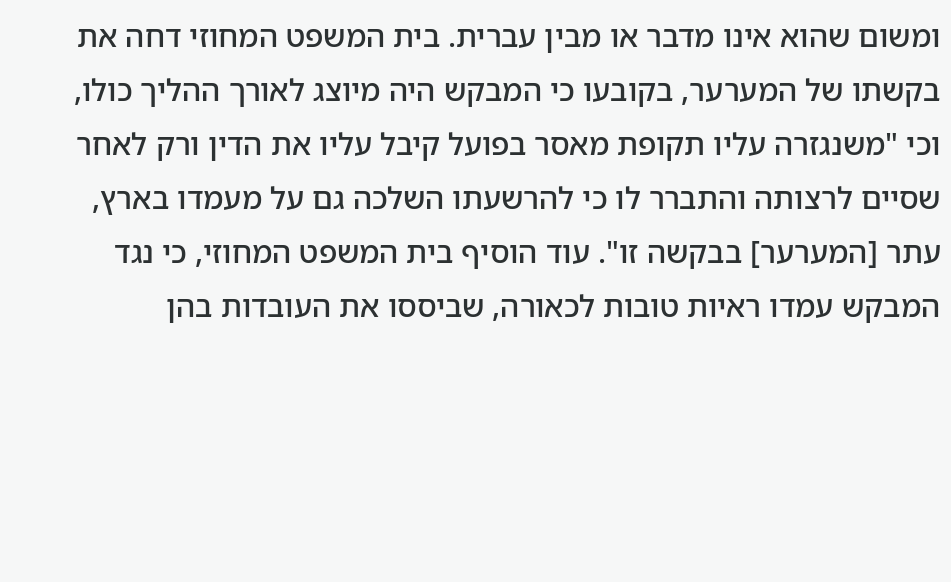ומשום שהוא אינו מדבר או מבין עברית. בית המשפט המחוזי דחה את בקשתו של המערער, בקובעו כי המבקש היה מיוצג לאורך ההליך כולו, וכי "משנגזרה עליו תקופת מאסר בפועל קיבל עליו את הדין ורק לאחר שסיים לרצותה והתברר לו כי להרשעתו השלכה גם על מעמדו בארץ, עתר [המערער] בבקשה זו". עוד הוסיף בית המשפט המחוזי, כי נגד המבקש עמדו ראיות טובות לכאורה, שביססו את העובדות בהן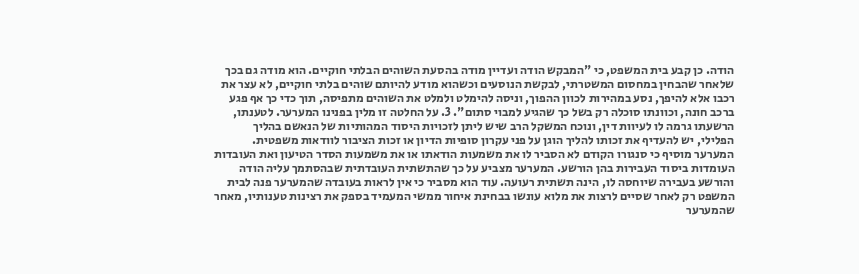הודה. כן קבע בית המשפט, כי "המבקש הודה ועדיין מודה בהסעת השוהים הבלתי חוקיים. הוא מודה גם בכך שלאחר שהבחין במחסום המשטרתי, לבקשת הנוסעים וכשהוא מודע להיותם שוהים בלתי חוקיים, לא עצר את רכבו אלא להיפך, נסע במהירות לכוון ההפוך, וניסה להימלט ולמלט את השוהים מתפיסה, תוך כדי כך אף פגע ברכב חונה, וכוונתו סוכלה רק בשל כך שהגיע למבוי סתום". 3. על החלטה זו מלין בפנינו המערער. לטענתו, הרשעתו גרמה לו לעיוות דין, ונוכח המשקל הרב שיש ליתן לזכויות היסוד המהותיות של הנאשם בהליך הפלילי, יש להעדיף את זכותו להליך הוגן על פני עקרון סופיות הדיון או זכות הציבור לוודאות משפטית. המערער מוסיף כי סנגורו הקודם לא הסביר לו את משמעות הודאתו או את משמעות הסדר הטיעון ואת העובדות העומדות ביסוד העבירות בהן הורשע. המערער מצביע על כך שהתשתית העובדתית שבהסתמך עליה הודה והורשע בעבירה שיוחסה לו, הינה תשתית רעועה. עוד הוא מסביר כי אין לראות בעובדה שהמערער פנה לבית המשפט רק לאחר שסיים לרצות את מלוא עונשו בבחינת איחור ממשי המעמיד בספק את רצינות טענותיו, מאחר שהמערער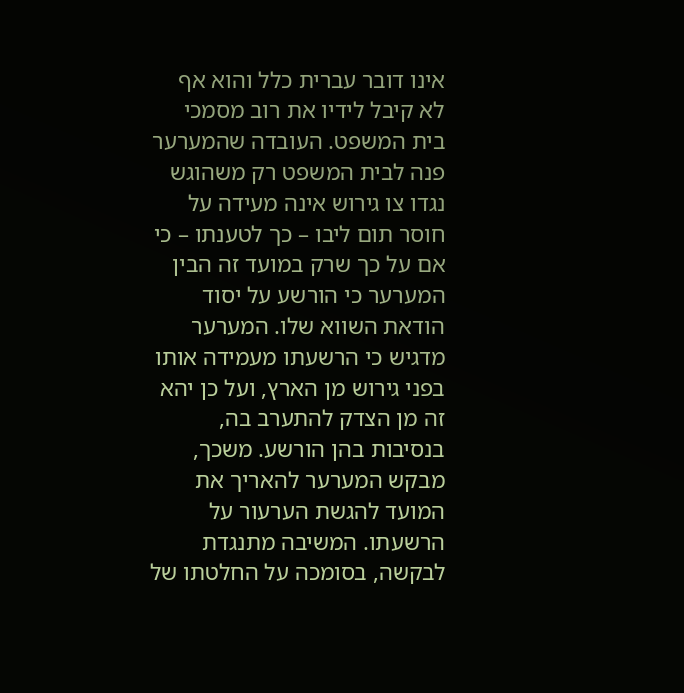אינו דובר עברית כלל והוא אף לא קיבל לידיו את רוב מסמכי בית המשפט. העובדה שהמערער פנה לבית המשפט רק משהוגש נגדו צו גירוש אינה מעידה על חוסר תום ליבו – כך לטענתו – כי אם על כך שרק במועד זה הבין המערער כי הורשע על יסוד הודאת השווא שלו. המערער מדגיש כי הרשעתו מעמידה אותו בפני גירוש מן הארץ, ועל כן יהא זה מן הצדק להתערב בה, בנסיבות בהן הורשע. משכך, מבקש המערער להאריך את המועד להגשת הערעור על הרשעתו. המשיבה מתנגדת לבקשה, בסומכה על החלטתו של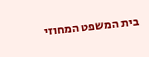בית המשפט המחוזי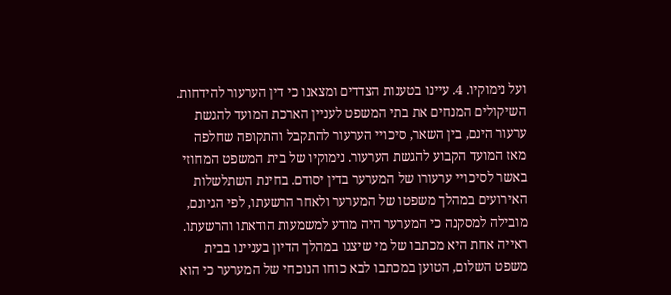ועל נימוקיו. 4. עיינו בטענות הצדדים ומצאנו כי דין הערעור להידחות. השיקולים המנחים את בתי המשפט לעניין הארכת המועד להגשת ערעור הינם, בין השאר, סיכויי הערעור להתקבל והתקופה שחלפה מאז המועד הקבוע להגשת הערעור. נימוקיו של בית המשפט המחוזי באשר לסיכויי ערעורו של המערער בדין יסודם. בחינת השתלשלות האירועים במהלך משפטו של המערער ולאחר הרשעתו, לפי הגיונם, מובילה למסקנה כי המערער היה מודע למשמעות הודאתו והרשעתו. ראייה אחת היא מכתבו של מי שיצגו במהלך הדיון בעניינו בבית משפט השלום, הטוען במכתבו לבא כוחו הנוכחי של המערער כי הוא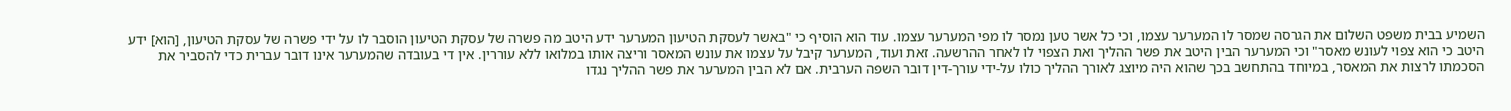השמיע בבית משפט השלום את הגרסה שמסר לו המערער עצמו, וכי כל אשר טען נמסר לו מפי המערער עצמו. עוד הוא הוסיף כי "באשר לעסקת הטיעון המערער ידע היטב מה פשרה של עסקת הטיעון הוסבר לו על ידי פשרה של עסקת הטיעון, [הוא] ידע היטב כי הוא צפוי לעונש מאסר" וכי המערער הבין היטב את פשר ההליך ואת הצפוי לו לאחר ההרשעה. זאת ועוד, המערער קיבל על עצמו את עונש המאסר וריצה אותו במלואו ללא עוררין. אין די בעובדה שהמערער אינו דובר עברית כדי להסביר את הסכמתו לרצות את המאסר, במיוחד בהתחשב בכך שהוא היה מיוצג לאורך ההליך כולו על-ידי עורך-דין דובר השפה הערבית. אם לא הבין המערער את פשר ההליך נגדו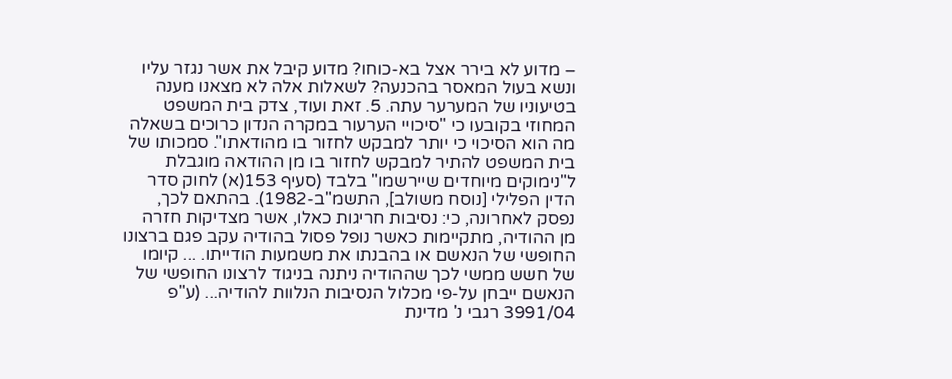– מדוע לא בירר אצל בא-כוחו? מדוע קיבל את אשר נגזר עליו ונשא בעול המאסר בהכנעה? לשאלות אלה לא מצאנו מענה בטיעוניו של המערער עתה. 5. זאת ועוד, צדק בית המשפט המחוזי בקובעו כי "סיכויי הערעור במקרה הנדון כרוכים בשאלה מה הוא הסיכוי כי יותר למבקש לחזור בו מהודאתו". סמכותו של בית המשפט להתיר למבקש לחזור בו מן ההודאה מוגבלת ל"נימוקים מיוחדים שיירשמו" בלבד (סעיף 153(א) לחוק סדר הדין הפלילי [נוסח משולב], התשמ"ב-1982). בהתאם לכך, נפסק לאחרונה, כי: נסיבות חריגות כאלו, אשר מצדיקות חזרה מן ההודיה, מתקיימות כאשר נופל פסול בהודיה עקב פגם ברצונו החופשי של הנאשם או בהבנתו את משמעות הודייתו. ... קיומו של חשש ממשי לכך שההודיה ניתנה בניגוד לרצונו החופשי של הנאשם ייבחן על-פי מכלול הנסיבות הנלוות להודיה... (ע"פ 3991/04 רגבי נ' מדינת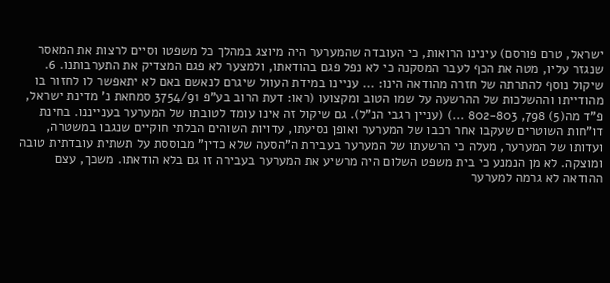ישראל, טרם פורסם) עינינו הרואות, כי העובדה שהמערער היה מיוצג במהלך כל משפטו וסיים לרצות את המאסר שנגזר עליו, מטה את הכף לעבר המסקנה כי לא נפל פגם בהודאתו, ולמצער לא פגם המצדיק את התערבותנו. 6. שיקול נוסף להתרתה של חזרה מהודאה הינו: ... עניינו במידת העוול שיגרם לנאשם באם לא יתאפשר לו לחזור בו מהודייתו וההשלכות של ההרשעה על שמו הטוב ומקצועו (ראו: דעת הרוב בע"פ 3754/91 סמחאת נ' מדינת ישראל, פ"ד מה(5) 798, 802-803 ...) (עניין רגבי הנ"ל). גם שיקול זה אינו עומד לטובתו של המערער בענייננו. בחינת דו"חות השוטרים שעקבו אחר רכבו של המערער ואופן נסיעתו, עדויות השוהים הבלתי חוקיים שנגבו במשטרה, ועדותו של המערער, מעלה כי הרשעתו של המערער בעבירת ה"הסעה שלא כדין" מבוססת על תשתית עובדתית טובה ומוצקה. לא מן הנמנע כי בית משפט השלום היה מרשיע את המערער בעבירה זו גם בלא הודאתו. משכך, עצם ההודאה לא גרמה למערער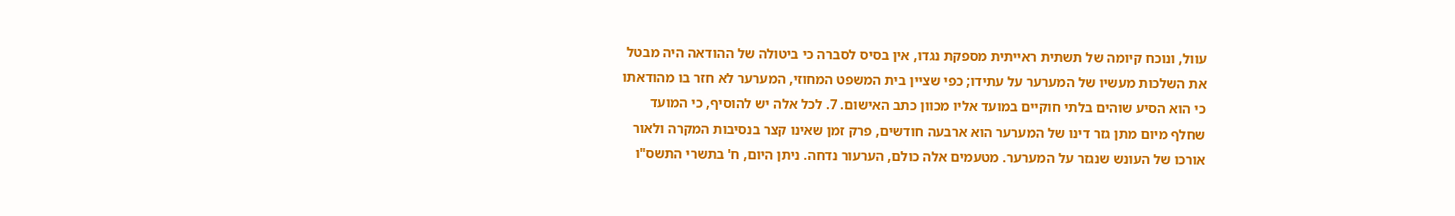עוול, ונוכח קיומה של תשתית ראייתית מספקת נגדו, אין בסיס לסברה כי ביטולה של ההודאה היה מבטל את השלכות מעשיו של המערער על עתידו; כפי שציין בית המשפט המחוזי, המערער לא חזר בו מהודאתו כי הוא הסיע שוהים בלתי חוקיים במועד אליו מכוון כתב האישום. 7. לכל אלה יש להוסיף, כי המועד שחלף מיום מתן גזר דינו של המערער הוא ארבעה חודשים, פרק זמן שאינו קצר בנסיבות המקרה ולאור אורכו של העונש שנגזר על המערער. מטעמים אלה כולם, הערעור נדחה. ניתן היום, ח' בתשרי התשס"ו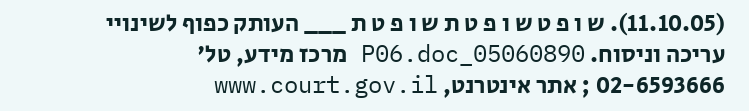(11.10.05). ש ו פ ט ש ו פ ט ת ש ו פ ט ת ___ העותק כפוף לשינויי עריכה וניסוח. 05060890_P06.doc מרכז מידע, טל' 02-6593666 ; אתר אינטרנט, www.court.gov.il